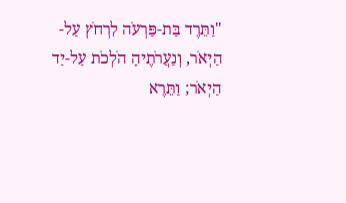"וַתֵּרֶד בַּת-פַּרְעֹה לִרְחֹץ עַל-הַיְאֹר, וְנַעֲרֹתֶיהָ הֹלְכֹת עַל-יַד הַיְאֹר; וַתֵּרֶא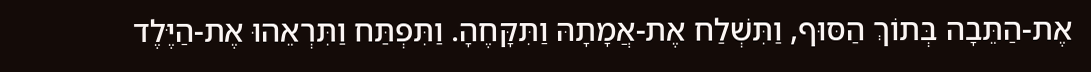אֶת-הַתֵּבָה בְּתוֹךְ הַסּוּף, וַתִּשְׁלַח אֶת-אֲמָתָהּ וַתִּקָּחֶהָ. וַתִּפְתַּח וַתִּרְאֵהוּ אֶת-הַיֶּלֶד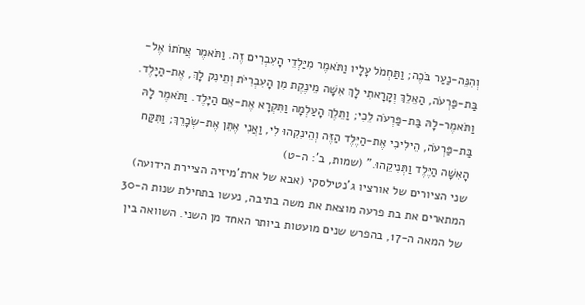וְהִנֵּה-נַעַר בֹּכֶה; וַתַּחְמֹל עָלָיו וַתֹּאמֶר מִיַּלְדֵי הָעִבְרִים זֶה. וַתֹּאמֶר אֲחֹתוֹ אֶל-בַּת-פַּרְעֹה, הַאֵלֵךְ וְקָרָאתִי לָךְ אִשָּׁה מֵינֶקֶת מִן הָעִבְרִיֹּת וְתֵינִק לָךְ, אֶת-הַיָּלֶד. וַתֹּאמֶר-לָהּ בַּת-פַּרְעֹה לֵכִי; וַתֵּלֶךְ הָעַלְמָה וַתִּקְרָא אֶת-אֵם הַיָּלֶד. וַתֹּאמֶר לָהּ בַּת-פַּרְעֹה, הֵילִיכִי אֶת-הַיֶּלֶד הַזֶּה וְהֵינִקִהוּ לִי, וַאֲנִי אֶתֵּן אֶת-שְׂכָרֵךְ; וַתִּקַּח הָאִשָּׁה הַיֶּלֶד וַתְּנִיקֵהוּ." (שמות, ב': ה-ט)
שני הציורים של אורציו ג'נטילסקי (אבא של ארת'מיזיה הציירת הידועה) המתארים את בת פרעה מוצאת את משה בתיבה, נעשו בתחילת שנות ה-30 של המאה ה-17, בהפרש שנים מועטות ביותר האחד מן השני. השוואה בין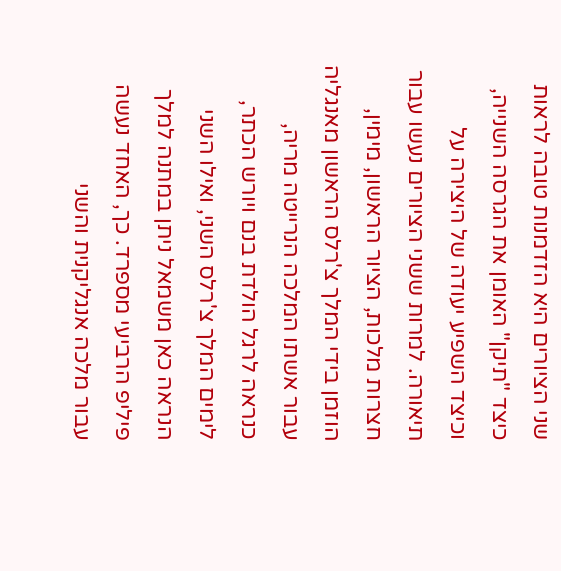שני הציורים היא הזדמנות טובה לראות כיצד "תיקן" האומן את הגרסה השנייה, וכיצד השפיע יעודה של היצירה על תיאורה. למרות ששני הציורים נעשו עבור חצרות מלכות, הציור הראשון, מימין, הוזמן בידי המלך צ'רלס הראשון מאנגליה עבור אשתו המלכה הנרייטה מריה, כנראה לרגל הולדת בנם ויורש הכתר, לימים המלך צ'רלס השני, ואילו השני הנראה כאן משמאל ניתן במתנה למלך פיליפ הרביעי מספרד. כך, האחד נעשה עבור מלכה אנגליקנית והשני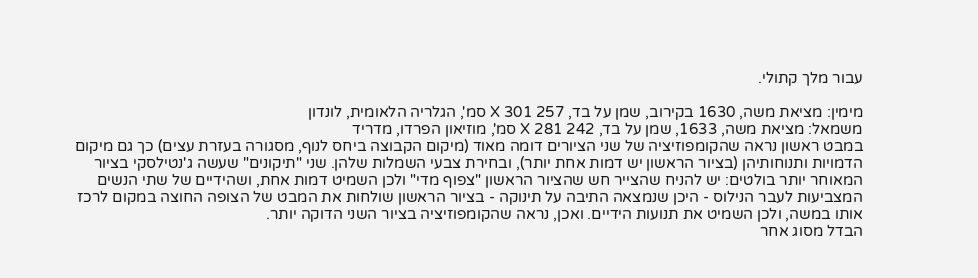עבור מלך קתולי.

מימין: מציאת משה, 1630 בקירוב, שמן על בד, 257 X 301 סמ', הגלריה הלאומית, לונדון
משמאל: מציאת משה, 1633, שמן על בד, 242 X 281 סמ', מוזיאון הפרדו, מדריד
במבט ראשון נראה שהקומפוזיציה של שני הציורים דומה מאוד (מיקום הקבוצה ביחס לנוף, מסגורה בעזרת עצים) כך גם מיקום הדמויות ותנוחותיהן (בציור הראשון יש דמות אחת יותר), ובחירת צבעי השמלות שלהן. שני "תיקונים" שעשה ג'נטילסקי בציור המאוחר יותר בולטים: יש להניח שהצייר חש שהציור הראשון "צפוף מדי" ולכן השמיט דמות אחת, ושהידיים של שתי הנשים המצביעות לעבר הנילוס - היכן שנמצאה התיבה על תינוקה - בציור הראשון שולחות את המבט של הצופה החוצה במקום לרכז אותו במשה, ולכן השמיט את תנועות הידיים. ואכן, נראה שהקומפוזיציה בציור השני הדוקה יותר.
הבדל מסוג אחר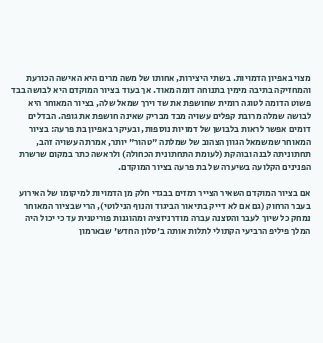מצוי באפיון הדמויות. בשתי היצירות, אחותו של משה מרים היא האישה הכורעת והמחזיקה בתיבה מימין בתנוחה דומה מאוד. אך בעוד בציור המוקדם היא לבושה בבד פשוט הדומה לטוגה רומית שחושפת את שד וירך שמאל שלה, בציור המאוחר היא לבושה שמלה מרובת קפלים עשויה מבד מבריק שאינה חושפת את גופה. הבדלים דומים אפשר לראות בלבושן של דמויות נוספות, ובעיקר באפיון בת פרעה: בציור המאוחר שמשמאל הגוון הצהוב של שמלתה "טהור" יותר, אמרתה עשויה זהב, תחתוניתה לבנה ובוהקת (לעומת התחתונית הכחולה) ולראשה כתר במקום שרשרת הפנינים הקלועה בשיערה של בת פרעה בציור המוקדם.

אם בציור המוקדם השאיר הצייר רמזים בבגדי חלק מן הדמויות למיקומו של האירוע בעבר הרחוק (גם אם לא דייק בתיאור הביגוד והנוף הנילוטי), הרי שבציור המאוחר נמחק כל שיוך לעבר והסצנה עברה מודרניזציה ומהוגנות פוריטנית עד כי יכול היה המלך פיליפ הרביעי הקתולי לתלות אותה ב'סלון החדש' שבארמון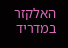האלקזר במדריד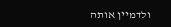ולדמיין אותה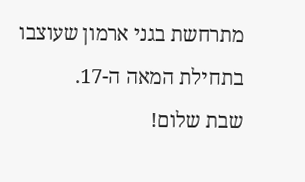מתרחשת בגני ארמון שעוצבו בתחילת המאה ה-17.
שבת שלום!